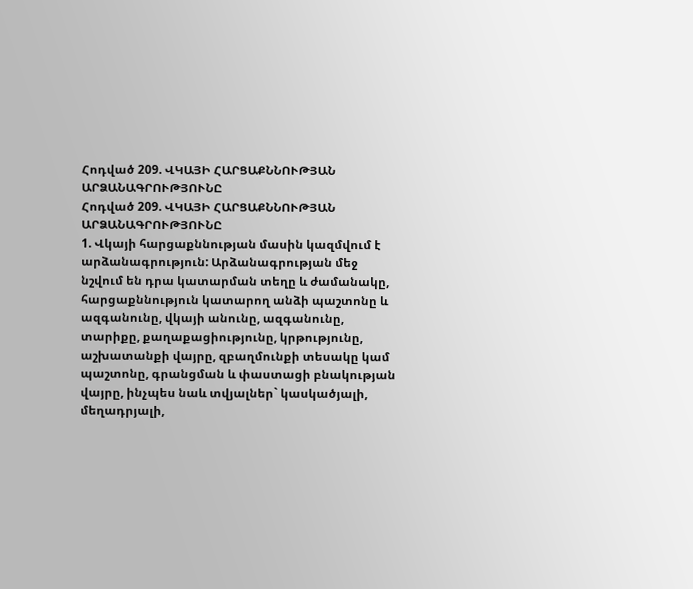Հոդված 209. ՎԿԱՅԻ ՀԱՐՑԱՔՆՆՈՒԹՅԱՆ ԱՐՁԱՆԱԳՐՈՒԹՅՈՒՆԸ
Հոդված 209. ՎԿԱՅԻ ՀԱՐՑԱՔՆՆՈՒԹՅԱՆ ԱՐՁԱՆԱԳՐՈՒԹՅՈՒՆԸ
1. Վկայի հարցաքննության մասին կազմվում է արձանագրություն: Արձանագրության մեջ նշվում են դրա կատարման տեղը և ժամանակը, հարցաքննություն կատարող անձի պաշտոնը և ազգանունը, վկայի անունը, ազգանունը, տարիքը, քաղաքացիությունը, կրթությունը, աշխատանքի վայրը, զբաղմունքի տեսակը կամ պաշտոնը, գրանցման և փաստացի բնակության վայրը, ինչպես նաև տվյալներ` կասկածյալի, մեղադրյալի,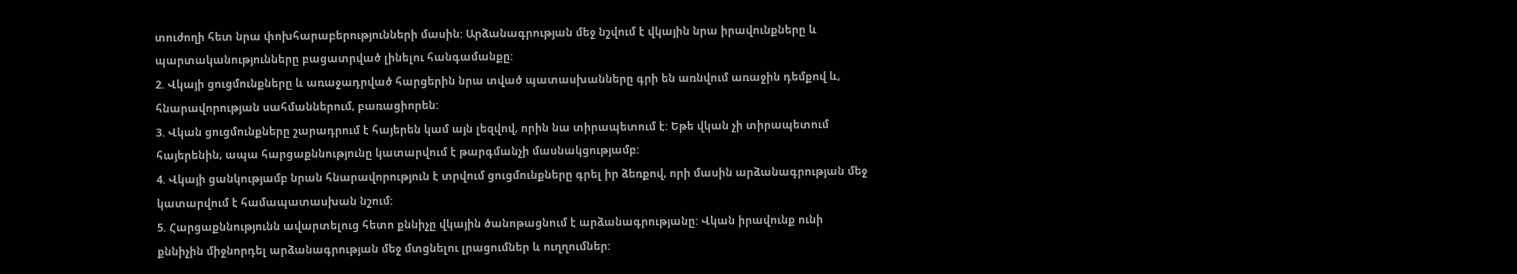տուժողի հետ նրա փոխհարաբերությունների մասին: Արձանագրության մեջ նշվում է վկային նրա իրավունքները և պարտականությունները բացատրված լինելու հանգամանքը:
2. Վկայի ցուցմունքները և առաջադրված հարցերին նրա տված պատասխանները գրի են առնվում առաջին դեմքով և, հնարավորության սահմաններում, բառացիորեն:
3. Վկան ցուցմունքները շարադրում է հայերեն կամ այն լեզվով, որին նա տիրապետում է: Եթե վկան չի տիրապետում հայերենին, ապա հարցաքննությունը կատարվում է թարգմանչի մասնակցությամբ:
4. Վկայի ցանկությամբ նրան հնարավորություն է տրվում ցուցմունքները գրել իր ձեռքով, որի մասին արձանագրության մեջ կատարվում է համապատասխան նշում:
5. Հարցաքննությունն ավարտելուց հետո քննիչը վկային ծանոթացնում է արձանագրությանը: Վկան իրավունք ունի քննիչին միջնորդել արձանագրության մեջ մտցնելու լրացումներ և ուղղումներ: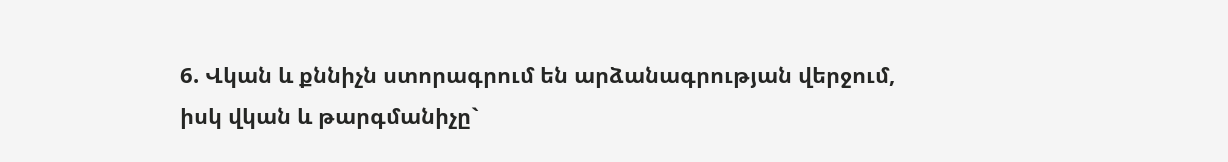6. Վկան և քննիչն ստորագրում են արձանագրության վերջում, իսկ վկան և թարգմանիչը`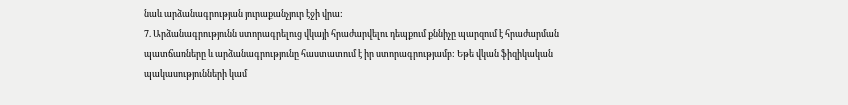նաև արձանագրության յուրաքանչյուր էջի վրա:
7. Արձանագրությունն ստորագրելուց վկայի հրաժարվելու դեպքում քննիչը պարզում է հրաժարման պատճառները և արձանագրությունը հաստատում է իր ստորագրությամբ: Եթե վկան ֆիզիկական պակասությունների կամ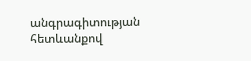անգրագիտության հետևանքով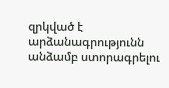զրկված է արձանագրությունն անձամբ ստորագրելու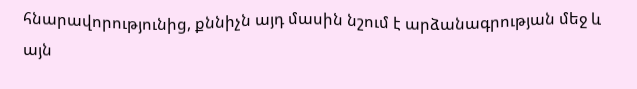հնարավորությունից, քննիչն այդ մասին նշում է արձանագրության մեջ և այն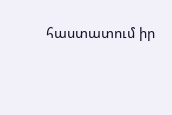հաստատում իր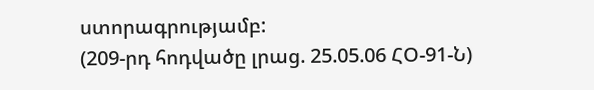ստորագրությամբ:
(209-րդ հոդվածը լրաց. 25.05.06 ՀՕ-91-Ն)